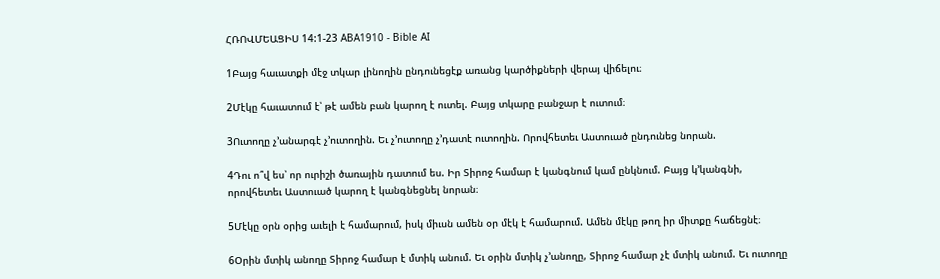ՀՌՈՎՄԵԱՑԻՍ 14:1-23 ABA1910 - Bible AI

1Բայց հաւատքի մէջ տկար լինողին ընդունեցէք առանց կարծիքների վերայ վիճելու։

2Մէկը հաւատում է՝ թէ ամեն բան կարող է ուտել. Բայց տկարը բանջար է ուտում։

3Ուտողը չ’անարգէ չ’ուտողին. Եւ չ’ուտողը չ’դատէ ուտողին. Որովհետեւ Աստուած ընդունեց նորան.

4Դու ո՞վ ես՝ որ ուրիշի ծառային դատում ես. Իր Տիրոջ համար է կանգնում կամ ընկնում. Բայց կ’կանգնի, որովհետեւ Աստուած կարող է կանգնեցնել նորան։

5Մէկը օրն օրից աւելի է համարում, իսկ միւսն ամեն օր մէկ է համարում. Ամեն մէկը թող իր միտքը հաճեցնէ։

6Օրին մտիկ անողը Տիրոջ համար է մտիկ անում. Եւ օրին մտիկ չ’անողը, Տիրոջ համար չէ մտիկ անում. Եւ ուտողը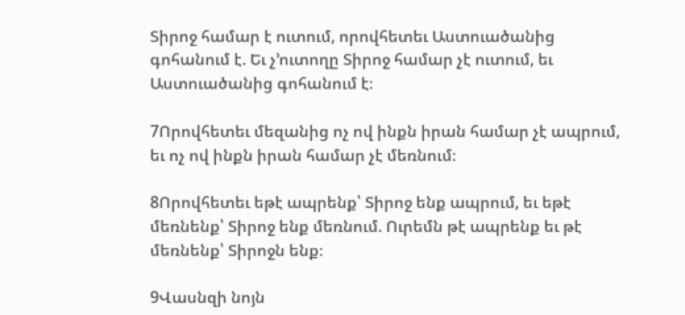Տիրոջ համար է ուտում, որովհետեւ Աստուածանից գոհանում է. Եւ չ’ուտողը Տիրոջ համար չէ ուտում, եւ Աստուածանից գոհանում է։

7Որովհետեւ մեզանից ոչ ով ինքն իրան համար չէ ապրում, եւ ոչ ով ինքն իրան համար չէ մեռնում։

8Որովհետեւ եթէ ապրենք՝ Տիրոջ ենք ապրում, եւ եթէ մեռնենք՝ Տիրոջ ենք մեռնում. Ուրեմն թէ ապրենք եւ թէ մեռնենք՝ Տիրոջն ենք։

9Վասնզի նոյն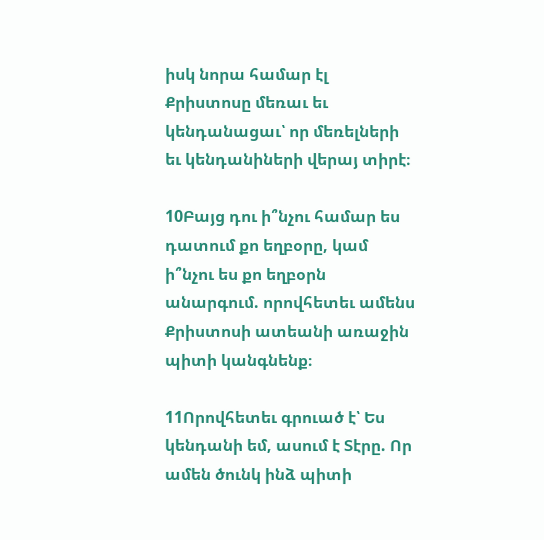իսկ նորա համար էլ Քրիստոսը մեռաւ եւ կենդանացաւ՝ որ մեռելների եւ կենդանիների վերայ տիրէ։

10Բայց դու ի՞նչու համար ես դատում քո եղբօրը, կամ ի՞նչու ես քո եղբօրն անարգում. որովհետեւ ամենս Քրիստոսի ատեանի առաջին պիտի կանգնենք։

11Որովհետեւ գրուած է՝ Ես կենդանի եմ, ասում է Տէրը. Որ ամեն ծունկ ինձ պիտի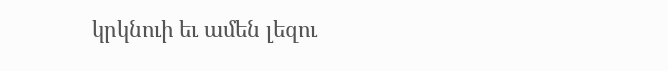կրկնուի եւ ամեն լեզու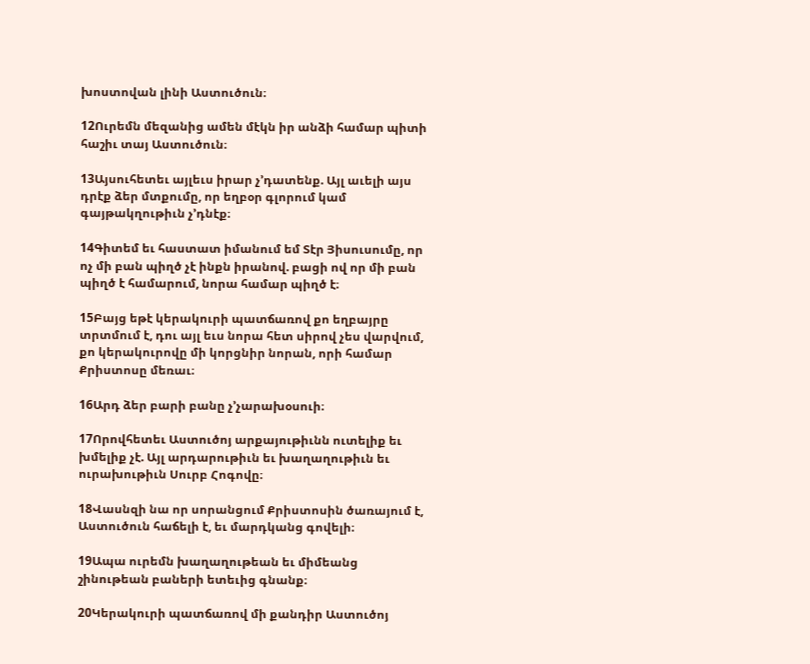խոստովան լինի Աստուծուն։

12Ուրեմն մեզանից ամեն մէկն իր անձի համար պիտի հաշիւ տայ Աստուծուն։

13Այսուհետեւ այլեւս իրար չ’դատենք. Այլ աւելի այս դրէք ձեր մտքումը, որ եղբօր գլորում կամ գայթակղութիւն չ’դնէք։

14Գիտեմ եւ հաստատ իմանում եմ Տէր Յիսուսումը, որ ոչ մի բան պիղծ չէ ինքն իրանով. բացի ով որ մի բան պիղծ է համարում, նորա համար պիղծ է։

15Բայց եթէ կերակուրի պատճառով քո եղբայրը տրտմում է, դու այլ եւս նորա հետ սիրով չես վարվում, քո կերակուրովը մի կորցնիր նորան, որի համար Քրիստոսը մեռաւ։

16Արդ ձեր բարի բանը չ’չարախօսուի։

17Որովհետեւ Աստուծոյ արքայութիւնն ուտելիք եւ խմելիք չէ. Այլ արդարութիւն եւ խաղաղութիւն եւ ուրախութիւն Սուրբ Հոգովը։

18Վասնզի նա որ սորանցում Քրիստոսին ծառայում է, Աստուծուն հաճելի է, եւ մարդկանց գովելի։

19Ապա ուրեմն խաղաղութեան եւ միմեանց շինութեան բաների ետեւից գնանք։

20Կերակուրի պատճառով մի քանդիր Աստուծոյ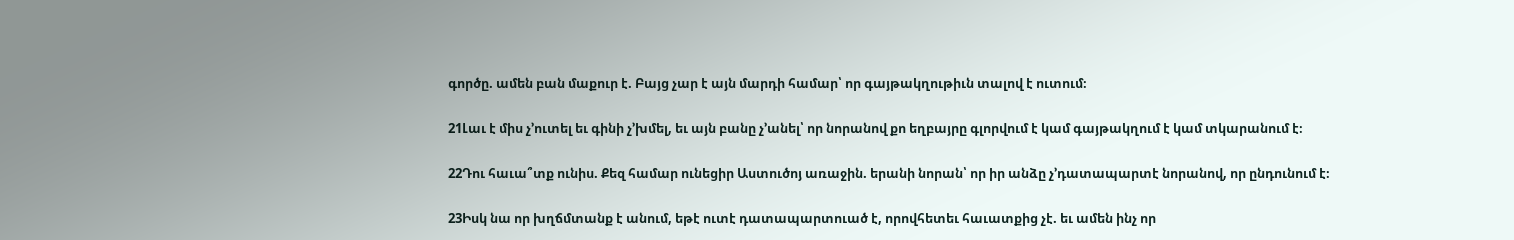գործը. ամեն բան մաքուր է. Բայց չար է այն մարդի համար՝ որ գայթակղութիւն տալով է ուտում։

21Լաւ է միս չ’ուտել եւ գինի չ’խմել, եւ այն բանը չ’անել՝ որ նորանով քո եղբայրը գլորվում է կամ գայթակղում է կամ տկարանում է։

22Դու հաւա՞տք ունիս. Քեզ համար ունեցիր Աստուծոյ առաջին. երանի նորան՝ որ իր անձը չ’դատապարտէ նորանով, որ ընդունում է։

23Իսկ նա որ խղճմտանք է անում, եթէ ուտէ դատապարտուած է, որովհետեւ հաւատքից չէ. եւ ամեն ինչ որ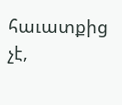հաւատքից չէ,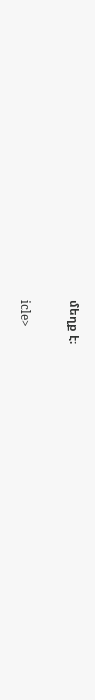մեղք է։

icle>